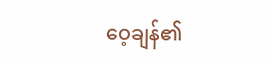ဝေ့ချန်၏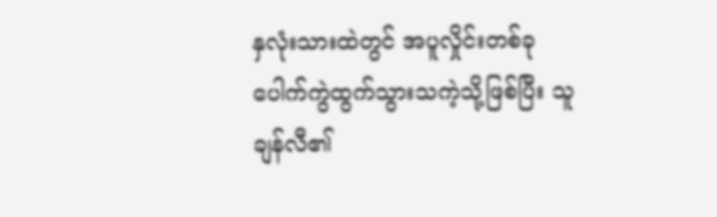နှလုံးသားထဲတွင် အပူလှိုင်းတစ်ခု ပေါက်ကွဲထွက်သွားသကဲ့သို့ဖြစ်ပြီး သူ ချန်လီ၏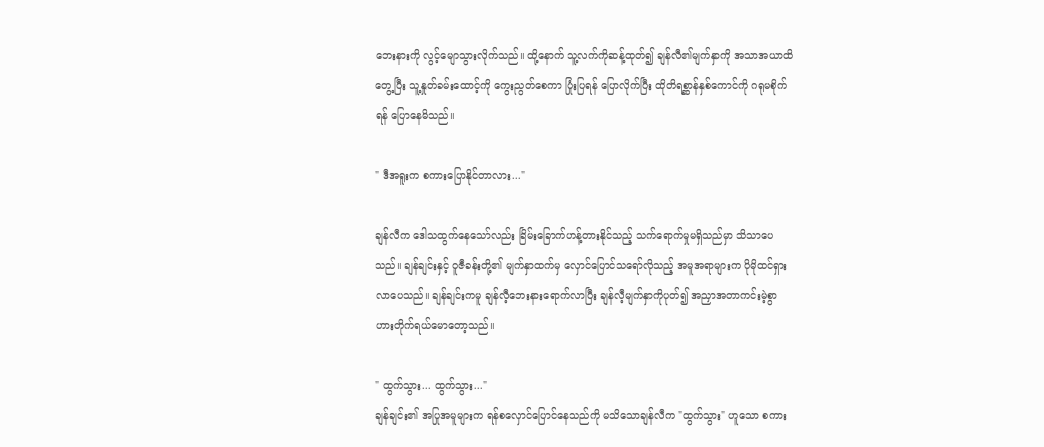ဘေးနားကို လွင့်မျောသွားလိုက်သည်။ ထို့နောက် သူ့လက်ကိုဆန့်ထုတ်၍ ချန်လီ၏မျက်နှာကို အသာအယာထိတွေ့ပြီး သူ့နှုတ်ခမ်းထောင့်ကို ကွေးညွတ်စေကာ ပြုံးပြရန် ပြောလိုက်ပြီး ထိုတိရစ္ဆာန်နှစ်ကောင်ကို ဂရုမစိုက်ရန် ပြောနေမိသည်။

" ဒီအရူးက စကားပြောနိုင်တာလား..."

ချန်လီက ဒေါသထွက်နေသော်လည်း ခြိမ်းခြောက်ဟန့်တားနိုင်သည့် သက်ရောက်မှုမရှိသည်မှာ သိသာပေသည်။ ချန်ချင်းနှင့် ဝူဇီခန်းတို့၏ မျက်နှာထက်မှ လှောင်ပြောင်သရော်လိုသည့် အမူအရာများက ပိုမိုထင်ရှားလာပေသည်။ ချန်ချင်းကမူ ချန်လီ့ဘေးနားရောက်လာပြီး ချန်လီ့မျက်နှာကိုပုတ်၍ အညှာအတာကင်းမဲ့စွာ ဟားတိုက်ရယ်မောတော့သည်။

" ထွက်သွား... ထွက်သွား..."
ချန်ချင်း၏ အပြုအမူများက ရန်စလှောင်ပြောင်နေသည်ကို မသိသောချန်လီက "ထွက်သွား" ဟူသော စကား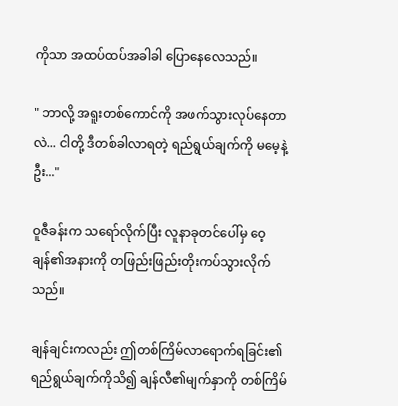ကိုသာ အထပ်ထပ်အခါခါ ပြောနေလေသည်။

" ဘာလို့ အရူးတစ်ကောင်ကို အဖက်သွားလုပ်နေတာလဲ... ငါတို့ ဒီတစ်ခါလာရတဲ့ ရည်ရွယ်ချက်ကို မမေ့နဲ့ဦး..."

ဝူဇီခန်းက သရော်လိုက်ပြီး လူနာခုတင်ပေါ်မှ ဝေ့ချန်၏အနားကို တဖြည်းဖြည်းတိုးကပ်သွားလိုက်သည်။

ချန်ချင်းကလည်း ဤတစ်ကြိမ်လာရောက်ရခြင်း၏ ရည်ရွယ်ချက်ကိုသိ၍ ချန်လီ၏မျက်နှာကို တစ်ကြိမ်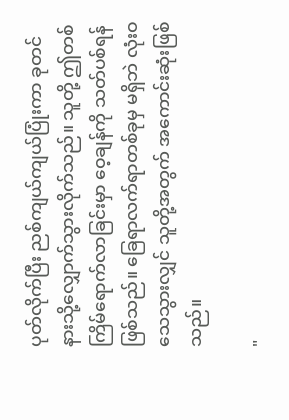ပုတ်လိုက်ပြီး ညစ်ကျယ်ကျယ်ပြုံးကာ ခုတင်နားသို့လျှောက်သွားလိုက်သည်။ သူတို့ ဤတစ်ကြိမ်ရောက်လာခြင်းမှာ ဝေ့ချန်ကို သတ်ပစ်ရန် ဖြစ်သည်။ ခြေရာလက်ရာတစ်ခုမှ မရှိဘဲ လုံးဝသေသွားလျှင် သူတို့အတွက် အကောင်းဆုံးဖြစ်သည်။

"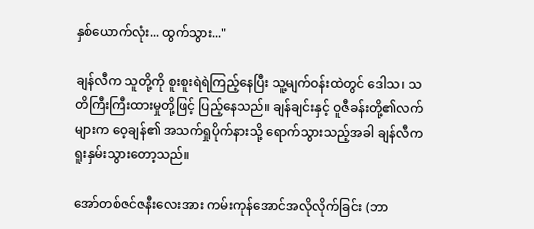နှစ်ယောက်လုံး... ထွက်သွား..."

ချန်လီက သူတို့ကို စူးစူးရဲရဲကြည့်နေပြီး သူ့မျက်ဝန်းထဲတွင် ဒေါသ၊ သတိကြီးကြီးထားမှုတို့ဖြင့် ပြည့်နေသည်။ ချန်ချင်းနှင့် ဝူဇီခန်းတို့၏လက်များက ဝေ့ချန်၏ အသက်ရှုပိုက်နားသို့ ရောက်သွားသည့်အခါ ချန်လီက ရူးနှမ်းသွားတော့သည်။

အော်တစ်ဇင်ဇနီးလေးအား ကမ်းကုန်အောင်အလိုလိုက်ခြင်း (ဘာ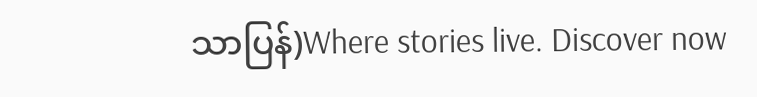သာပြန်)Where stories live. Discover now